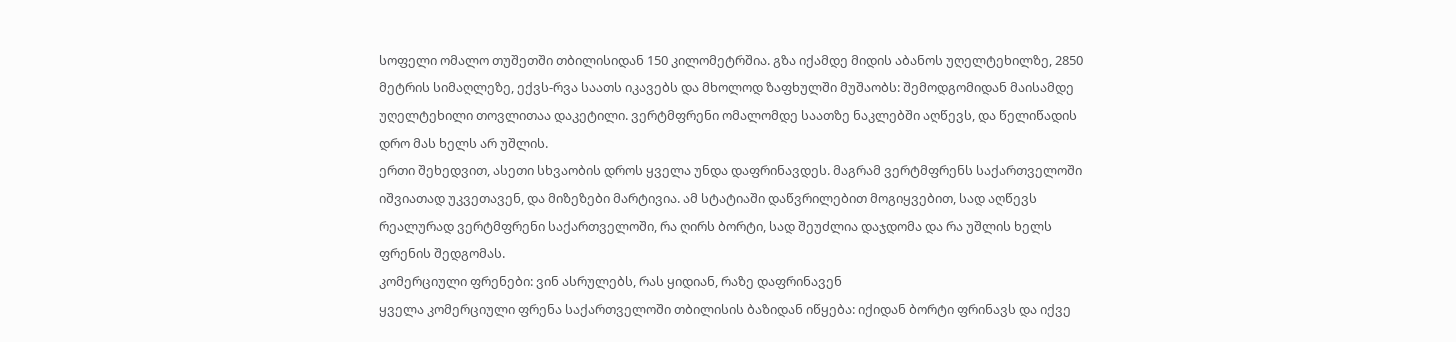სოფელი ომალო თუშეთში თბილისიდან 150 კილომეტრშია. გზა იქამდე მიდის აბანოს უღელტეხილზე, 2850 მეტრის სიმაღლეზე, ექვს-რვა საათს იკავებს და მხოლოდ ზაფხულში მუშაობს: შემოდგომიდან მაისამდე უღელტეხილი თოვლითაა დაკეტილი. ვერტმფრენი ომალომდე საათზე ნაკლებში აღწევს, და წელიწადის დრო მას ხელს არ უშლის.
ერთი შეხედვით, ასეთი სხვაობის დროს ყველა უნდა დაფრინავდეს. მაგრამ ვერტმფრენს საქართველოში იშვიათად უკვეთავენ, და მიზეზები მარტივია. ამ სტატიაში დაწვრილებით მოგიყვებით, სად აღწევს რეალურად ვერტმფრენი საქართველოში, რა ღირს ბორტი, სად შეუძლია დაჯდომა და რა უშლის ხელს ფრენის შედგომას.
კომერციული ფრენები: ვინ ასრულებს, რას ყიდიან, რაზე დაფრინავენ
ყველა კომერციული ფრენა საქართველოში თბილისის ბაზიდან იწყება: იქიდან ბორტი ფრინავს და იქვე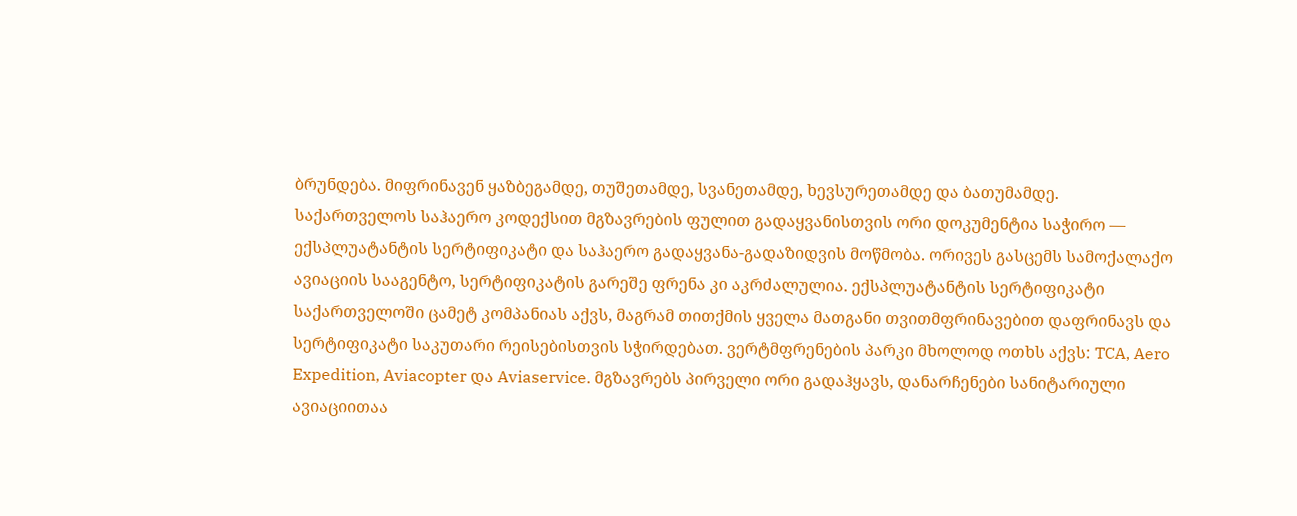ბრუნდება. მიფრინავენ ყაზბეგამდე, თუშეთამდე, სვანეთამდე, ხევსურეთამდე და ბათუმამდე.
საქართველოს საჰაერო კოდექსით მგზავრების ფულით გადაყვანისთვის ორი დოკუმენტია საჭირო — ექსპლუატანტის სერტიფიკატი და საჰაერო გადაყვანა-გადაზიდვის მოწმობა. ორივეს გასცემს სამოქალაქო ავიაციის სააგენტო, სერტიფიკატის გარეშე ფრენა კი აკრძალულია. ექსპლუატანტის სერტიფიკატი საქართველოში ცამეტ კომპანიას აქვს, მაგრამ თითქმის ყველა მათგანი თვითმფრინავებით დაფრინავს და სერტიფიკატი საკუთარი რეისებისთვის სჭირდებათ. ვერტმფრენების პარკი მხოლოდ ოთხს აქვს: TCA, Aero Expedition, Aviacopter და Aviaservice. მგზავრებს პირველი ორი გადაჰყავს, დანარჩენები სანიტარიული ავიაციითაა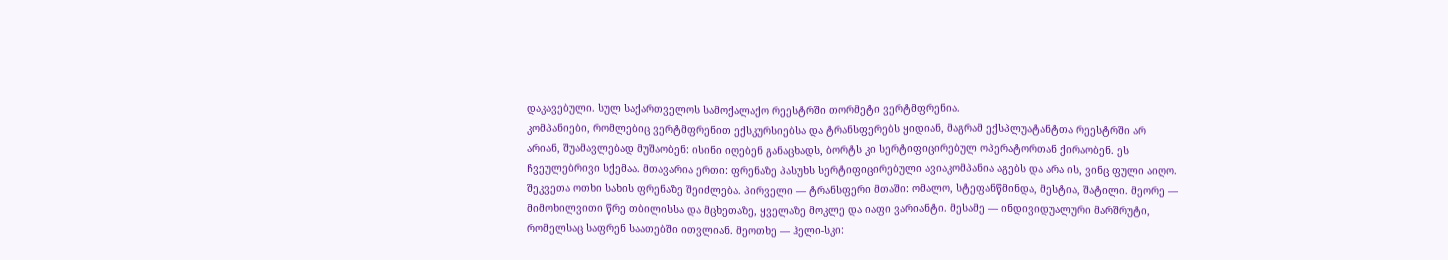დაკავებული. სულ საქართველოს სამოქალაქო რეესტრში თორმეტი ვერტმფრენია.
კომპანიები, რომლებიც ვერტმფრენით ექსკურსიებსა და ტრანსფერებს ყიდიან, მაგრამ ექსპლუატანტთა რეესტრში არ არიან, შუამავლებად მუშაობენ: ისინი იღებენ განაცხადს, ბორტს კი სერტიფიცირებულ ოპერატორთან ქირაობენ. ეს ჩვეულებრივი სქემაა. მთავარია ერთი: ფრენაზე პასუხს სერტიფიცირებული ავიაკომპანია აგებს და არა ის, ვინც ფული აიღო.
შეკვეთა ოთხი სახის ფრენაზე შეიძლება. პირველი — ტრანსფერი მთაში: ომალო, სტეფანწმინდა, მესტია, შატილი. მეორე — მიმოხილვითი წრე თბილისსა და მცხეთაზე, ყველაზე მოკლე და იაფი ვარიანტი. მესამე — ინდივიდუალური მარშრუტი, რომელსაც საფრენ საათებში ითვლიან. მეოთხე — ჰელი-სკი: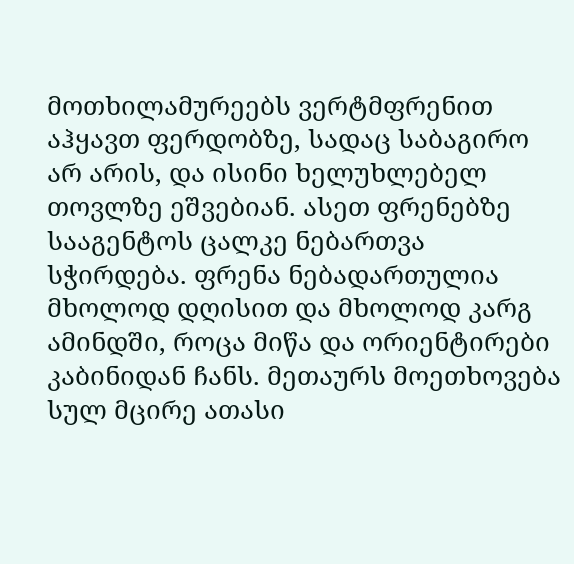მოთხილამურეებს ვერტმფრენით აჰყავთ ფერდობზე, სადაც საბაგირო არ არის, და ისინი ხელუხლებელ თოვლზე ეშვებიან. ასეთ ფრენებზე სააგენტოს ცალკე ნებართვა სჭირდება. ფრენა ნებადართულია მხოლოდ დღისით და მხოლოდ კარგ ამინდში, როცა მიწა და ორიენტირები კაბინიდან ჩანს. მეთაურს მოეთხოვება სულ მცირე ათასი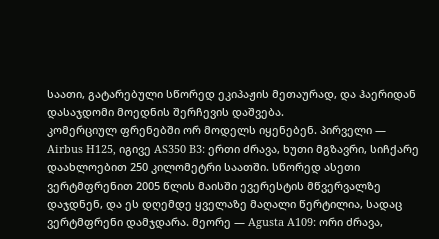საათი, გატარებული სწორედ ეკიპაჟის მეთაურად, და ჰაერიდან დასაჯდომი მოედნის შერჩევის დაშვება.
კომერციულ ფრენებში ორ მოდელს იყენებენ. პირველი — Airbus H125, იგივე AS350 B3: ერთი ძრავა, ხუთი მგზავრი, სიჩქარე დაახლოებით 250 კილომეტრი საათში. სწორედ ასეთი ვერტმფრენით 2005 წლის მაისში ევერესტის მწვერვალზე დაჯდნენ, და ეს დღემდე ყველაზე მაღალი წერტილია, სადაც ვერტმფრენი დამჯდარა. მეორე — Agusta A109: ორი ძრავა,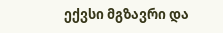ექვსი მგზავრი და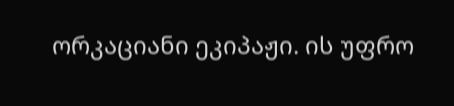ორკაციანი ეკიპაჟი. ის უფრო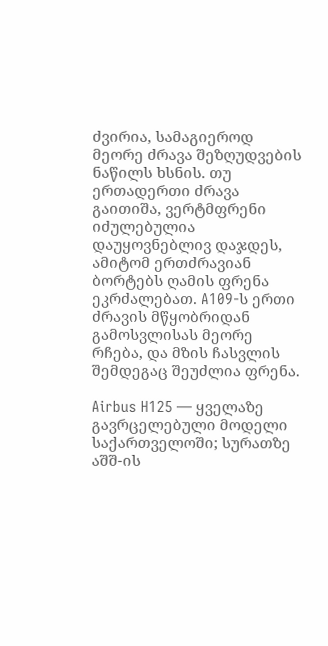ძვირია, სამაგიეროდ მეორე ძრავა შეზღუდვების ნაწილს ხსნის. თუ ერთადერთი ძრავა გაითიშა, ვერტმფრენი იძულებულია დაუყოვნებლივ დაჯდეს, ამიტომ ერთძრავიან ბორტებს ღამის ფრენა ეკრძალებათ. A109-ს ერთი ძრავის მწყობრიდან გამოსვლისას მეორე რჩება, და მზის ჩასვლის შემდეგაც შეუძლია ფრენა.

Airbus H125 — ყველაზე გავრცელებული მოდელი საქართველოში; სურათზე აშშ-ის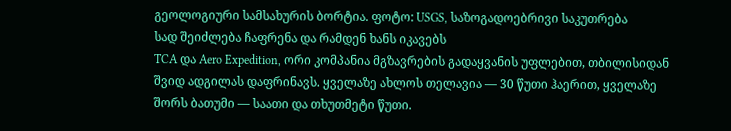გეოლოგიური სამსახურის ბორტია. ფოტო: USGS, საზოგადოებრივი საკუთრება
სად შეიძლება ჩაფრენა და რამდენ ხანს იკავებს
TCA და Aero Expedition, ორი კომპანია მგზავრების გადაყვანის უფლებით, თბილისიდან შვიდ ადგილას დაფრინავს. ყველაზე ახლოს თელავია — 30 წუთი ჰაერით, ყველაზე შორს ბათუმი — საათი და თხუთმეტი წუთი.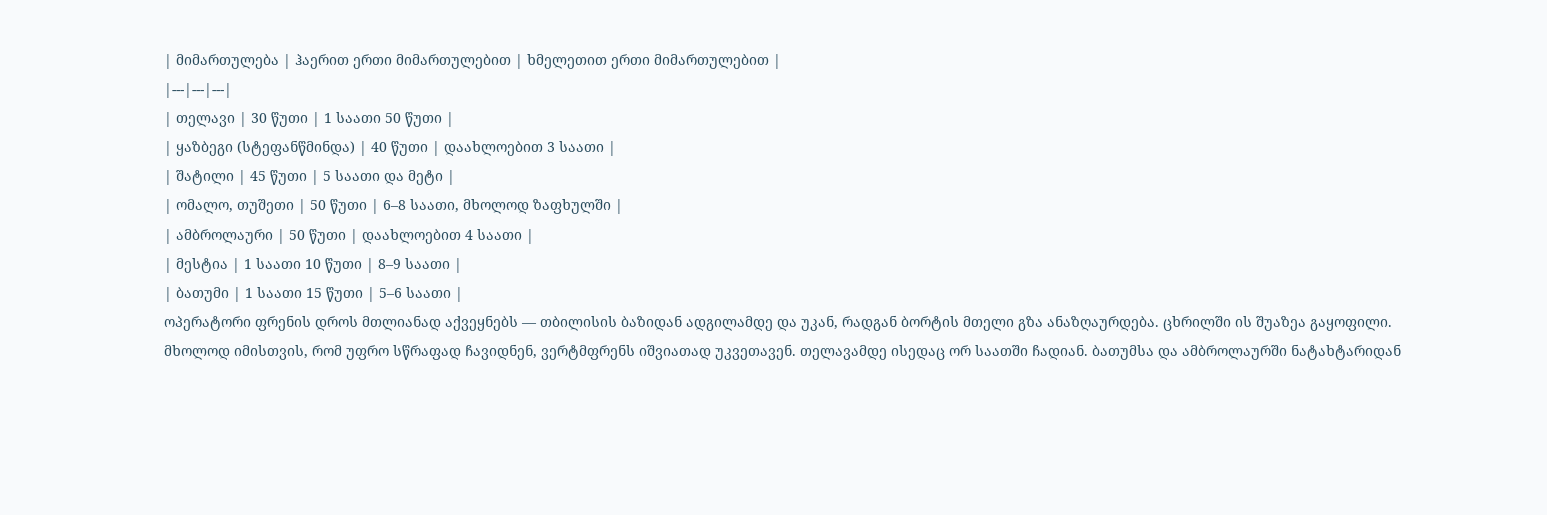| მიმართულება | ჰაერით ერთი მიმართულებით | ხმელეთით ერთი მიმართულებით |
|---|---|---|
| თელავი | 30 წუთი | 1 საათი 50 წუთი |
| ყაზბეგი (სტეფანწმინდა) | 40 წუთი | დაახლოებით 3 საათი |
| შატილი | 45 წუთი | 5 საათი და მეტი |
| ომალო, თუშეთი | 50 წუთი | 6–8 საათი, მხოლოდ ზაფხულში |
| ამბროლაური | 50 წუთი | დაახლოებით 4 საათი |
| მესტია | 1 საათი 10 წუთი | 8–9 საათი |
| ბათუმი | 1 საათი 15 წუთი | 5–6 საათი |
ოპერატორი ფრენის დროს მთლიანად აქვეყნებს — თბილისის ბაზიდან ადგილამდე და უკან, რადგან ბორტის მთელი გზა ანაზღაურდება. ცხრილში ის შუაზეა გაყოფილი.
მხოლოდ იმისთვის, რომ უფრო სწრაფად ჩავიდნენ, ვერტმფრენს იშვიათად უკვეთავენ. თელავამდე ისედაც ორ საათში ჩადიან. ბათუმსა და ამბროლაურში ნატახტარიდან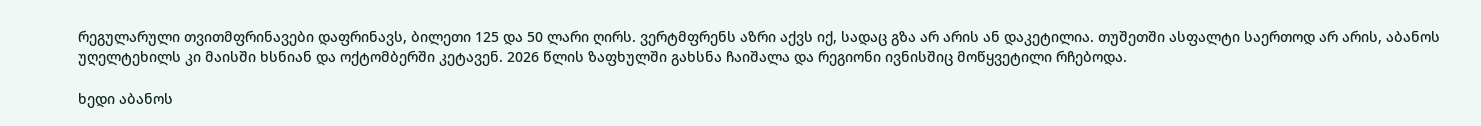რეგულარული თვითმფრინავები დაფრინავს, ბილეთი 125 და 50 ლარი ღირს. ვერტმფრენს აზრი აქვს იქ, სადაც გზა არ არის ან დაკეტილია. თუშეთში ასფალტი საერთოდ არ არის, აბანოს უღელტეხილს კი მაისში ხსნიან და ოქტომბერში კეტავენ. 2026 წლის ზაფხულში გახსნა ჩაიშალა და რეგიონი ივნისშიც მოწყვეტილი რჩებოდა.

ხედი აბანოს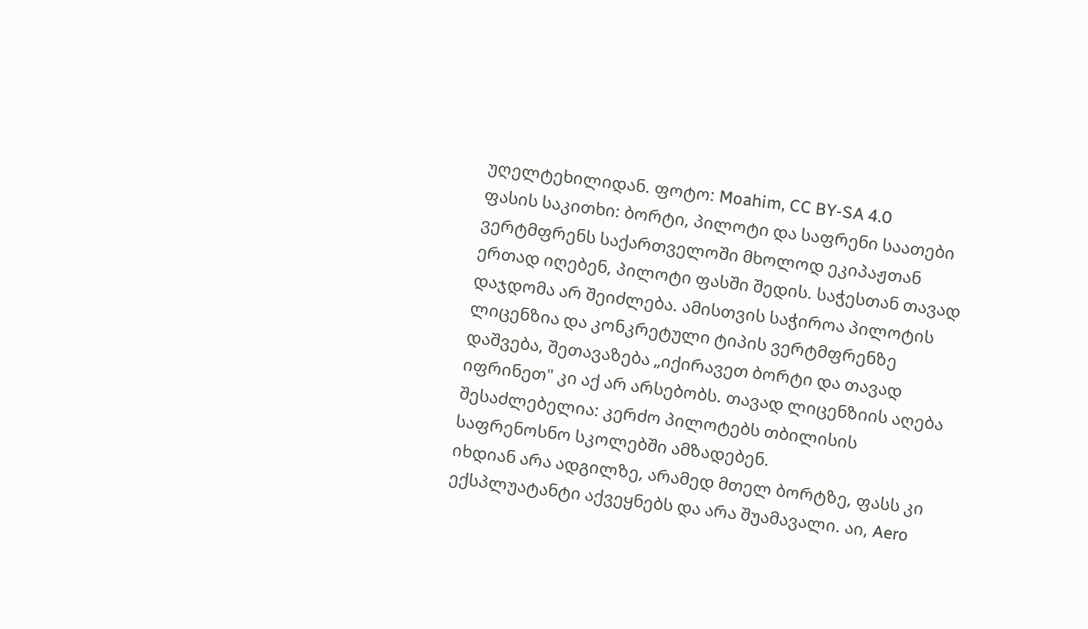უღელტეხილიდან. ფოტო: Moahim, CC BY-SA 4.0
ფასის საკითხი: ბორტი, პილოტი და საფრენი საათები
ვერტმფრენს საქართველოში მხოლოდ ეკიპაჟთან ერთად იღებენ, პილოტი ფასში შედის. საჭესთან თავად დაჯდომა არ შეიძლება. ამისთვის საჭიროა პილოტის ლიცენზია და კონკრეტული ტიპის ვერტმფრენზე დაშვება, შეთავაზება „იქირავეთ ბორტი და თავად იფრინეთ" კი აქ არ არსებობს. თავად ლიცენზიის აღება შესაძლებელია: კერძო პილოტებს თბილისის საფრენოსნო სკოლებში ამზადებენ.
იხდიან არა ადგილზე, არამედ მთელ ბორტზე, ფასს კი ექსპლუატანტი აქვეყნებს და არა შუამავალი. აი, Aero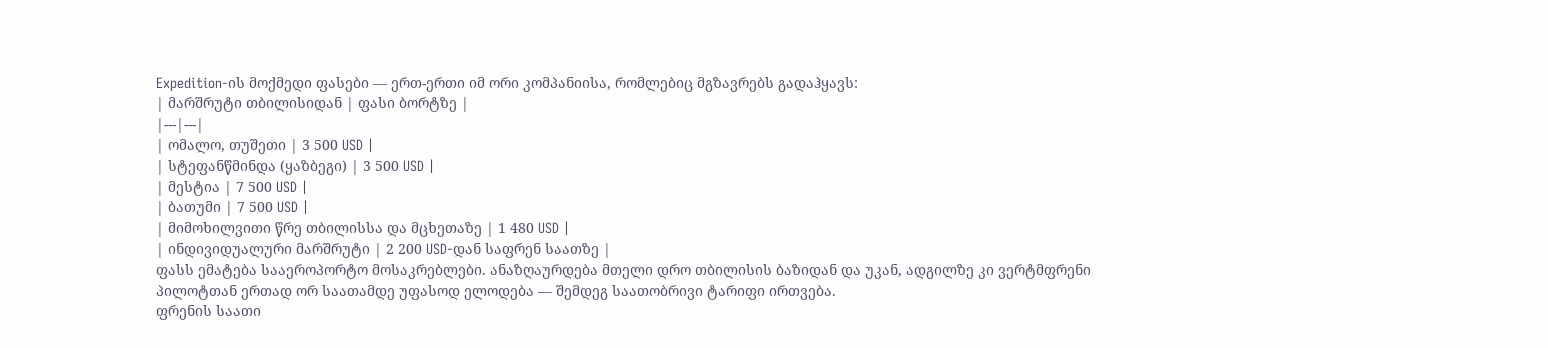Expedition-ის მოქმედი ფასები — ერთ-ერთი იმ ორი კომპანიისა, რომლებიც მგზავრებს გადაჰყავს:
| მარშრუტი თბილისიდან | ფასი ბორტზე |
|---|---|
| ომალო, თუშეთი | 3 500 USD |
| სტეფანწმინდა (ყაზბეგი) | 3 500 USD |
| მესტია | 7 500 USD |
| ბათუმი | 7 500 USD |
| მიმოხილვითი წრე თბილისსა და მცხეთაზე | 1 480 USD |
| ინდივიდუალური მარშრუტი | 2 200 USD-დან საფრენ საათზე |
ფასს ემატება სააეროპორტო მოსაკრებლები. ანაზღაურდება მთელი დრო თბილისის ბაზიდან და უკან, ადგილზე კი ვერტმფრენი პილოტთან ერთად ორ საათამდე უფასოდ ელოდება — შემდეგ საათობრივი ტარიფი ირთვება.
ფრენის საათი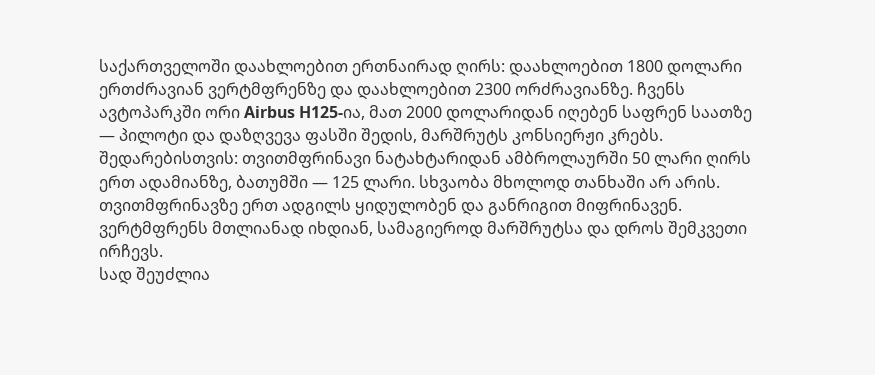საქართველოში დაახლოებით ერთნაირად ღირს: დაახლოებით 1800 დოლარი ერთძრავიან ვერტმფრენზე და დაახლოებით 2300 ორძრავიანზე. ჩვენს ავტოპარკში ორი Airbus H125-ია, მათ 2000 დოლარიდან იღებენ საფრენ საათზე — პილოტი და დაზღვევა ფასში შედის, მარშრუტს კონსიერჟი კრებს.
შედარებისთვის: თვითმფრინავი ნატახტარიდან ამბროლაურში 50 ლარი ღირს ერთ ადამიანზე, ბათუმში — 125 ლარი. სხვაობა მხოლოდ თანხაში არ არის. თვითმფრინავზე ერთ ადგილს ყიდულობენ და განრიგით მიფრინავენ. ვერტმფრენს მთლიანად იხდიან, სამაგიეროდ მარშრუტსა და დროს შემკვეთი ირჩევს.
სად შეუძლია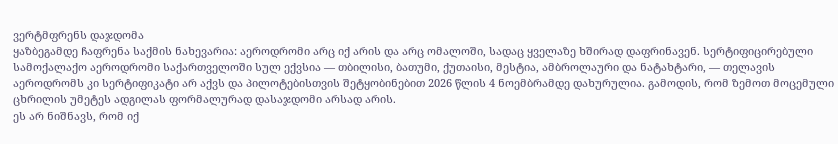ვერტმფრენს დაჯდომა
ყაზბეგამდე ჩაფრენა საქმის ნახევარია: აეროდრომი არც იქ არის და არც ომალოში, სადაც ყველაზე ხშირად დაფრინავენ. სერტიფიცირებული სამოქალაქო აეროდრომი საქართველოში სულ ექვსია — თბილისი, ბათუმი, ქუთაისი, მესტია, ამბროლაური და ნატახტარი, — თელავის აეროდრომს კი სერტიფიკატი არ აქვს და პილოტებისთვის შეტყობინებით 2026 წლის 4 ნოემბრამდე დახურულია. გამოდის, რომ ზემოთ მოცემული ცხრილის უმეტეს ადგილას ფორმალურად დასაჯდომი არსად არის.
ეს არ ნიშნავს, რომ იქ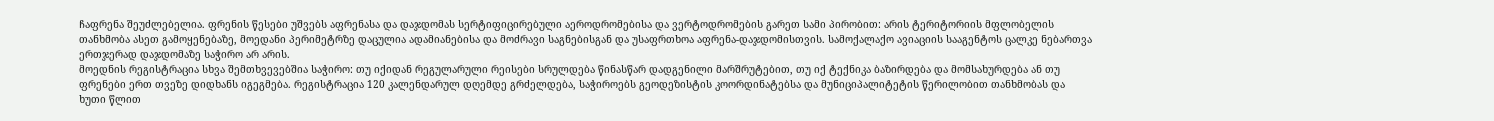ჩაფრენა შეუძლებელია. ფრენის წესები უშვებს აფრენასა და დაჯდომას სერტიფიცირებული აეროდრომებისა და ვერტოდრომების გარეთ სამი პირობით: არის ტერიტორიის მფლობელის თანხმობა ასეთ გამოყენებაზე, მოედანი პერიმეტრზე დაცულია ადამიანებისა და მოძრავი საგნებისგან და უსაფრთხოა აფრენა-დაჯდომისთვის. სამოქალაქო ავიაციის სააგენტოს ცალკე ნებართვა ერთჯერად დაჯდომაზე საჭირო არ არის.
მოედნის რეგისტრაცია სხვა შემთხვევებშია საჭირო: თუ იქიდან რეგულარული რეისები სრულდება წინასწარ დადგენილი მარშრუტებით, თუ იქ ტექნიკა ბაზირდება და მომსახურდება ან თუ ფრენები ერთ თვეზე დიდხანს იგეგმება. რეგისტრაცია 120 კალენდარულ დღემდე გრძელდება, საჭიროებს გეოდეზისტის კოორდინატებსა და მუნიციპალიტეტის წერილობით თანხმობას და ხუთი წლით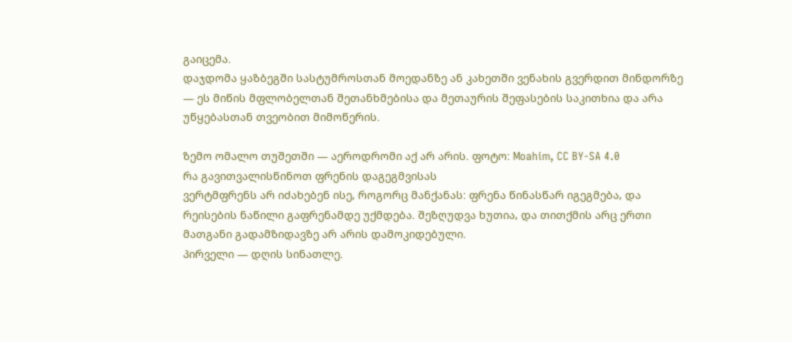გაიცემა.
დაჯდომა ყაზბეგში სასტუმროსთან მოედანზე ან კახეთში ვენახის გვერდით მინდორზე — ეს მიწის მფლობელთან შეთანხმებისა და მეთაურის შეფასების საკითხია და არა უწყებასთან თვეობით მიმოწერის.

ზემო ომალო თუშეთში — აეროდრომი აქ არ არის. ფოტო: Moahim, CC BY-SA 4.0
რა გავითვალისწინოთ ფრენის დაგეგმვისას
ვერტმფრენს არ იძახებენ ისე, როგორც მანქანას: ფრენა წინასწარ იგეგმება, და რეისების ნაწილი გაფრენამდე უქმდება. შეზღუდვა ხუთია, და თითქმის არც ერთი მათგანი გადამზიდავზე არ არის დამოკიდებული.
პირველი — დღის სინათლე.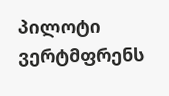პილოტი ვერტმფრენს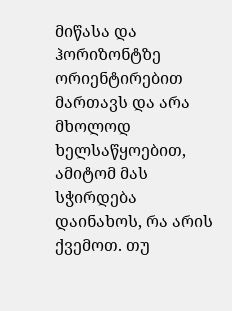მიწასა და ჰორიზონტზე ორიენტირებით მართავს და არა მხოლოდ ხელსაწყოებით, ამიტომ მას სჭირდება დაინახოს, რა არის ქვემოთ. თუ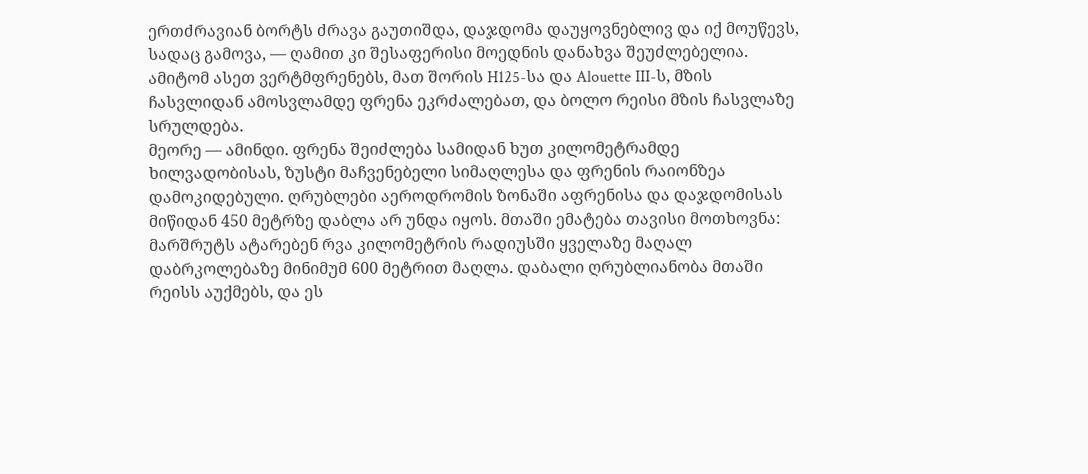ერთძრავიან ბორტს ძრავა გაუთიშდა, დაჯდომა დაუყოვნებლივ და იქ მოუწევს, სადაც გამოვა, — ღამით კი შესაფერისი მოედნის დანახვა შეუძლებელია. ამიტომ ასეთ ვერტმფრენებს, მათ შორის H125-სა და Alouette III-ს, მზის ჩასვლიდან ამოსვლამდე ფრენა ეკრძალებათ, და ბოლო რეისი მზის ჩასვლაზე სრულდება.
მეორე — ამინდი. ფრენა შეიძლება სამიდან ხუთ კილომეტრამდე ხილვადობისას, ზუსტი მაჩვენებელი სიმაღლესა და ფრენის რაიონზეა დამოკიდებული. ღრუბლები აეროდრომის ზონაში აფრენისა და დაჯდომისას მიწიდან 450 მეტრზე დაბლა არ უნდა იყოს. მთაში ემატება თავისი მოთხოვნა: მარშრუტს ატარებენ რვა კილომეტრის რადიუსში ყველაზე მაღალ დაბრკოლებაზე მინიმუმ 600 მეტრით მაღლა. დაბალი ღრუბლიანობა მთაში რეისს აუქმებს, და ეს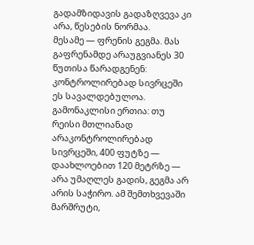გადამზიდავის გადაზღვევა კი არა, წესების ნორმაა.
მესამე — ფრენის გეგმა. მას გაფრენამდე არაუგვიანეს 30 წუთისა წარადგენენ: კონტროლირებად სივრცეში ეს სავალდებულოა. გამონაკლისი ერთია: თუ რეისი მთლიანად არაკონტროლირებად სივრცეში, 400 ფუტზე — დაახლოებით 120 მეტრზე — არა უმაღლეს გადის, გეგმა არ არის საჭირო. ამ შემთხვევაში მარშრუტი,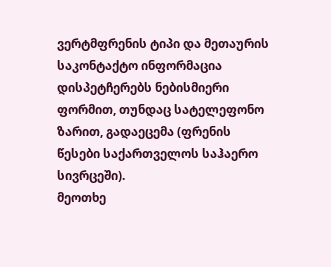ვერტმფრენის ტიპი და მეთაურის საკონტაქტო ინფორმაცია დისპეტჩერებს ნებისმიერი ფორმით, თუნდაც სატელეფონო ზარით, გადაეცემა (ფრენის წესები საქართველოს საჰაერო სივრცეში).
მეოთხე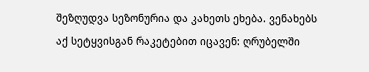შეზღუდვა სეზონურია და კახეთს ეხება. ვენახებს აქ სეტყვისგან რაკეტებით იცავენ: ღრუბელში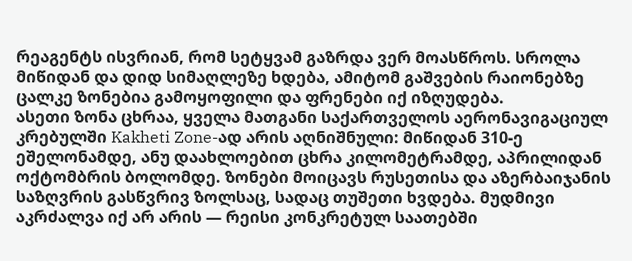რეაგენტს ისვრიან, რომ სეტყვამ გაზრდა ვერ მოასწროს. სროლა მიწიდან და დიდ სიმაღლეზე ხდება, ამიტომ გაშვების რაიონებზე ცალკე ზონებია გამოყოფილი და ფრენები იქ იზღუდება.
ასეთი ზონა ცხრაა, ყველა მათგანი საქართველოს აერონავიგაციულ კრებულში Kakheti Zone-ად არის აღნიშნული: მიწიდან 310-ე ეშელონამდე, ანუ დაახლოებით ცხრა კილომეტრამდე, აპრილიდან ოქტომბრის ბოლომდე. ზონები მოიცავს რუსეთისა და აზერბაიჯანის საზღვრის გასწვრივ ზოლსაც, სადაც თუშეთი ხვდება. მუდმივი აკრძალვა იქ არ არის — რეისი კონკრეტულ საათებში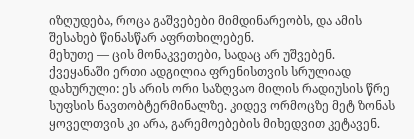იზღუდება, როცა გაშვებები მიმდინარეობს, და ამის შესახებ წინასწარ აფრთხილებენ.
მეხუთე — ცის მონაკვეთები, სადაც არ უშვებენ. ქვეყანაში ერთი ადგილია ფრენისთვის სრულიად დახურული: ეს არის ორი საზღვაო მილის რადიუსის წრე სუფსის ნავთობტერმინალზე. კიდევ ორმოცზე მეტ ზონას ყოველთვის კი არა, გარემოებების მიხედვით კეტავენ.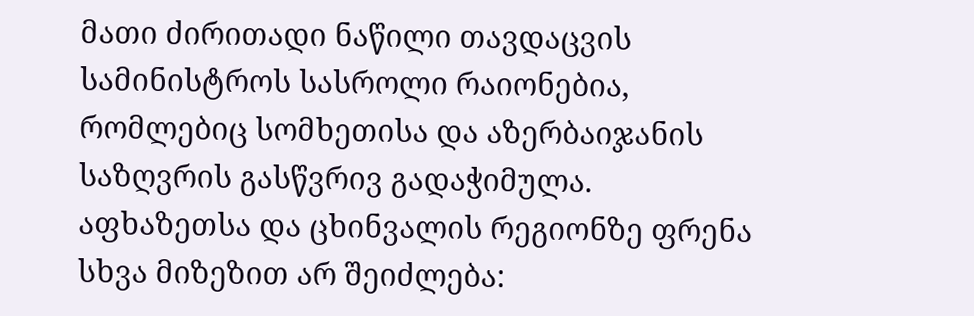მათი ძირითადი ნაწილი თავდაცვის სამინისტროს სასროლი რაიონებია, რომლებიც სომხეთისა და აზერბაიჯანის საზღვრის გასწვრივ გადაჭიმულა. აფხაზეთსა და ცხინვალის რეგიონზე ფრენა სხვა მიზეზით არ შეიძლება: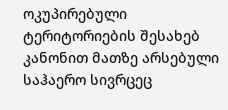ოკუპირებული ტერიტორიების შესახებ კანონით მათზე არსებული საჰაერო სივრცეც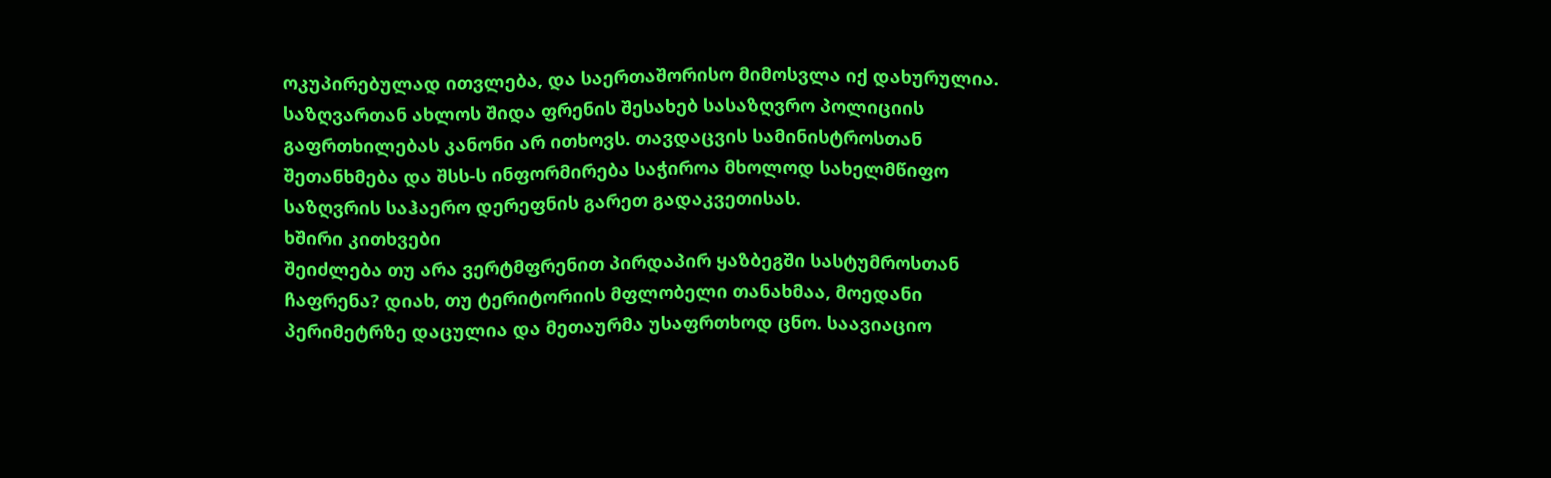ოკუპირებულად ითვლება, და საერთაშორისო მიმოსვლა იქ დახურულია.
საზღვართან ახლოს შიდა ფრენის შესახებ სასაზღვრო პოლიციის გაფრთხილებას კანონი არ ითხოვს. თავდაცვის სამინისტროსთან შეთანხმება და შსს-ს ინფორმირება საჭიროა მხოლოდ სახელმწიფო საზღვრის საჰაერო დერეფნის გარეთ გადაკვეთისას.
ხშირი კითხვები
შეიძლება თუ არა ვერტმფრენით პირდაპირ ყაზბეგში სასტუმროსთან ჩაფრენა? დიახ, თუ ტერიტორიის მფლობელი თანახმაა, მოედანი პერიმეტრზე დაცულია და მეთაურმა უსაფრთხოდ ცნო. საავიაციო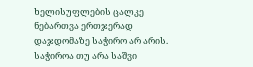ხელისუფლების ცალკე ნებართვა ერთჯერად დაჯდომაზე საჭირო არ არის.
საჭიროა თუ არა საშვი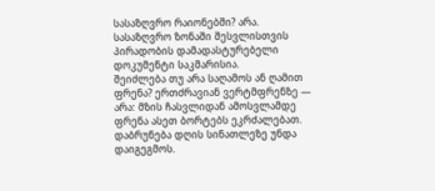სასაზღვრო რაიონებში? არა. სასაზღვრო ზონაში შესვლისთვის პირადობის დამადასტურებელი დოკუმენტი საკმარისია.
შეიძლება თუ არა საღამოს ან ღამით ფრენა? ერთძრავიან ვერტმფრენზე — არა: მზის ჩასვლიდან ამოსვლამდე ფრენა ასეთ ბორტებს ეკრძალებათ. დაბრუნება დღის სინათლეზე უნდა დაიგეგმოს.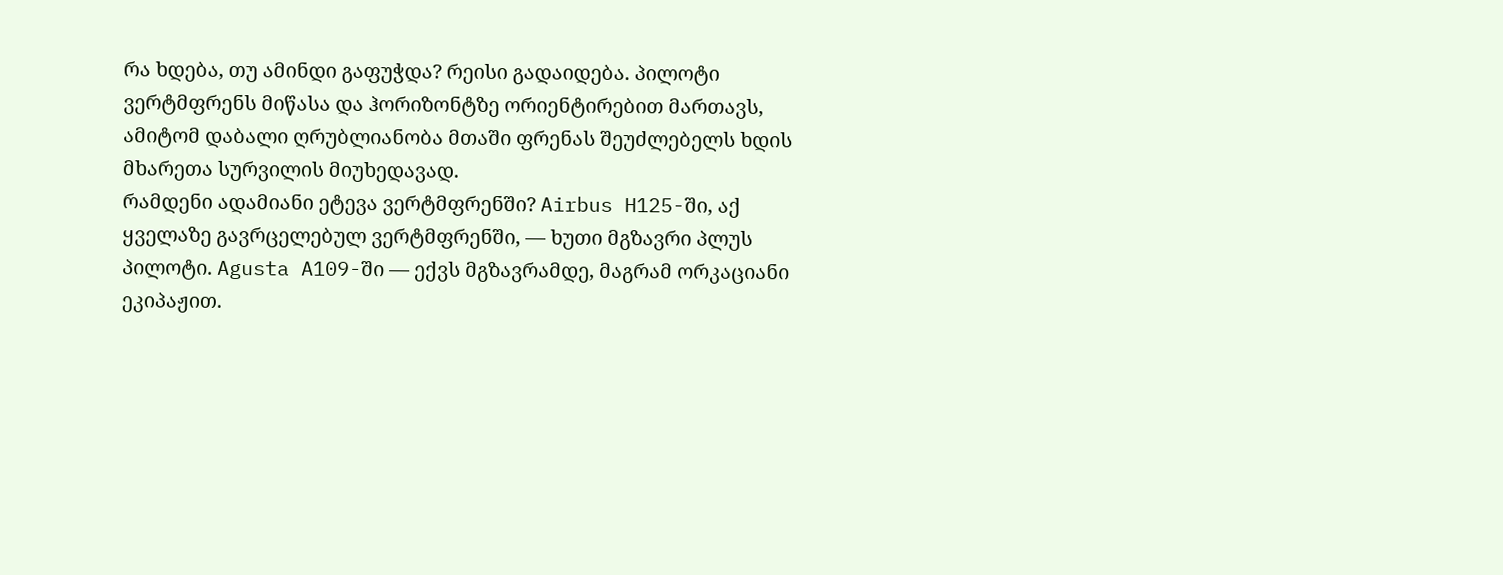რა ხდება, თუ ამინდი გაფუჭდა? რეისი გადაიდება. პილოტი ვერტმფრენს მიწასა და ჰორიზონტზე ორიენტირებით მართავს, ამიტომ დაბალი ღრუბლიანობა მთაში ფრენას შეუძლებელს ხდის მხარეთა სურვილის მიუხედავად.
რამდენი ადამიანი ეტევა ვერტმფრენში? Airbus H125-ში, აქ ყველაზე გავრცელებულ ვერტმფრენში, — ხუთი მგზავრი პლუს პილოტი. Agusta A109-ში — ექვს მგზავრამდე, მაგრამ ორკაციანი ეკიპაჟით.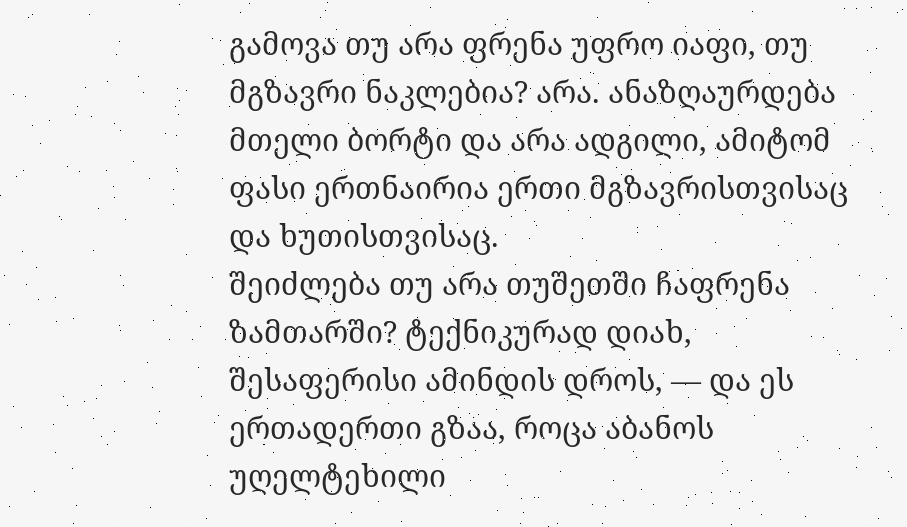გამოვა თუ არა ფრენა უფრო იაფი, თუ მგზავრი ნაკლებია? არა. ანაზღაურდება მთელი ბორტი და არა ადგილი, ამიტომ ფასი ერთნაირია ერთი მგზავრისთვისაც და ხუთისთვისაც.
შეიძლება თუ არა თუშეთში ჩაფრენა ზამთარში? ტექნიკურად დიახ, შესაფერისი ამინდის დროს, — და ეს ერთადერთი გზაა, როცა აბანოს უღელტეხილი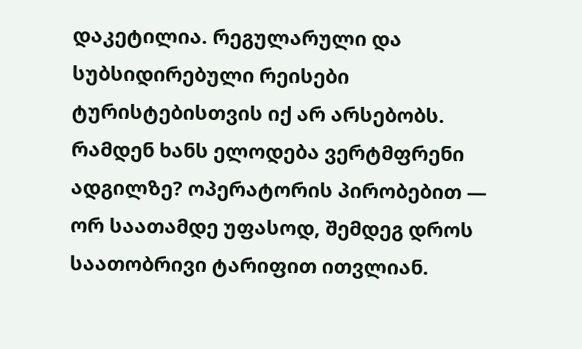დაკეტილია. რეგულარული და სუბსიდირებული რეისები ტურისტებისთვის იქ არ არსებობს.
რამდენ ხანს ელოდება ვერტმფრენი ადგილზე? ოპერატორის პირობებით — ორ საათამდე უფასოდ, შემდეგ დროს საათობრივი ტარიფით ითვლიან.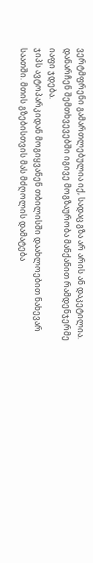ვერტმფრენი გამართლებულია იქ, სადაც გზა არ არის ან დაკეტილია. დანარჩენ შემთხვევებში იგივე მოგზაურობა მანქანით რამდენჯერმე იაფი ჯდება.
ჯიპს ავტოპარკიდან მოგიყვანენ თბილისში დაახლოებით ნახევარ საათში. მთის გზებისთვის მას მძღოლის დამატება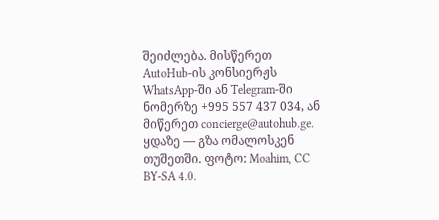შეიძლება. მისწერეთ AutoHub-ის კონსიერჟს WhatsApp-ში ან Telegram-ში ნომერზე +995 557 437 034, ან მიწერეთ concierge@autohub.ge.
ყდაზე — გზა ომალოსკენ თუშეთში. ფოტო: Moahim, CC BY-SA 4.0.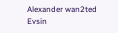Alexander wan2ted Evsin